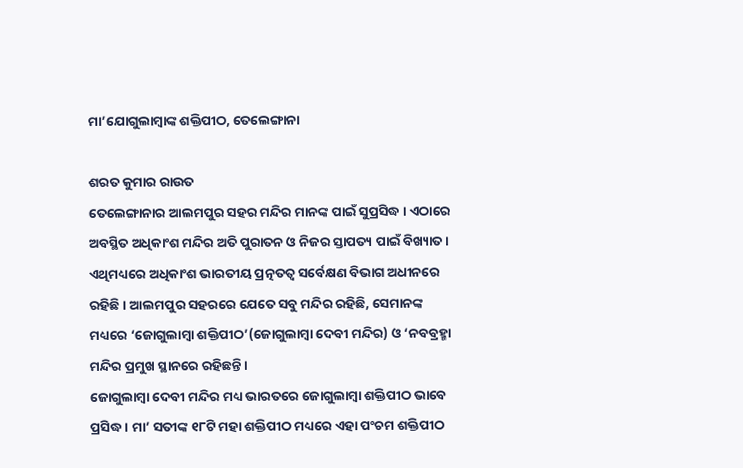ମା’ଯୋଗୁଲାମ୍ବାଙ୍କ ଶକ୍ତିପୀଠ, ତେଲେଙ୍ଗାନା

ଶରତ କୁମାର ରାଉତ
ତେଲେଙ୍ଗାନାର ଆଲମପୁର ସହର ମନ୍ଦିର ମାନଙ୍କ ପାଇଁ ସୁପ୍ରସିଦ୍ଧ । ଏଠାରେ ଅବସ୍ଥିତ ଅଧିକାଂଶ ମନ୍ଦିର ଅତି ପୁରାତନ ଓ ନିଜର ସ୍ତାପତ୍ୟ ପାଇଁ ବିଖ୍ୟାତ । ଏଥିମଧ୍ୟରେ ଅଧିକାଂଶ ଭାରତୀୟ ପ୍ରତ୍ନତତ୍ୱ ସର୍ବେକ୍ଷଣ ବିଭାଗ ଅଧୀନରେ ରହିଛି । ଆଲମପୁର ସହରରେ ଯେତେ ସବୁ ମନ୍ଦିର ରହିଛି, ସେମାନଙ୍କ ମଧ୍ୟରେ ‘ଜୋଗୁଲାମ୍ବା ଶକ୍ତିପୀଠ’(ଜୋଗୁଲାମ୍ବା ଦେବୀ ମନ୍ଦିର) ଓ ‘ନବବ୍ରହ୍ମା ମନ୍ଦିର ପ୍ରମୁଖ ସ୍ଥାନରେ ରହିଛନ୍ତି ।
ଜୋଗୁଲାମ୍ବା ଦେବୀ ମନ୍ଦିର ମଧ୍ୟ ଭାରତରେ ଜୋଗୁଲାମ୍ବା ଶକ୍ତିପୀଠ ଭାବେ ପ୍ରସିଦ୍ଧ । ମା’ ସତୀଙ୍କ ୧୮ଟି ମହା ଶକ୍ତିପୀଠ ମଧ୍ୟରେ ଏହା ପଂଚମ ଶକ୍ତିପୀଠ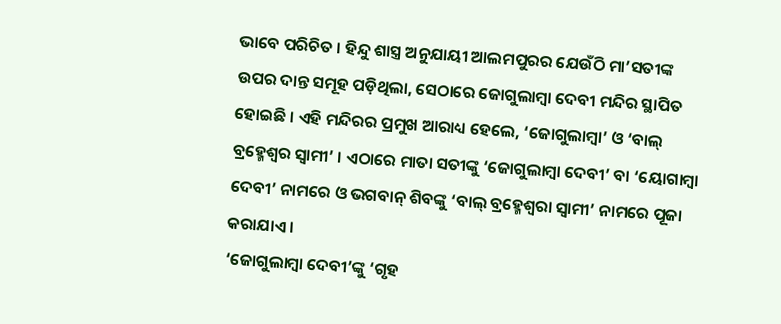ଭାବେ ପରିଚିତ । ହିନ୍ଦୁ ଶାସ୍ତ୍ର ଅନୁଯାୟୀ ଆଲମପୁରର ଯେଉଁଠି ମା’ସତୀଙ୍କ ଉପର ଦାନ୍ତ ସମୂହ ପଡ଼ିଥିଲା, ସେଠାରେ ଜୋଗୁଲାମ୍ବା ଦେବୀ ମନ୍ଦିର ସ୍ଥାପିତ ହୋଇଛି । ଏହି ମନ୍ଦିରର ପ୍ରମୁଖ ଆରାଧ୍ୟ ହେଲେ, ‘ଜୋଗୁଲାମ୍ବା’ ଓ ‘ବାଲ୍ ବ୍ରହ୍ମେଶ୍ୱର ସ୍ୱାମୀ’ । ଏଠାରେ ମାତା ସତୀଙ୍କୁ ‘ଜୋଗୁଲାମ୍ବା ଦେବୀ’ ବା ‘ୟୋଗାମ୍ବା ଦେବୀ’ ନାମରେ ଓ ଭଗବାନ୍ ଶିବଙ୍କୁ ‘ବାଲ୍ ବ୍ରହ୍ମେଶ୍ୱରା ସ୍ୱାମୀ’ ନାମରେ ପୂଜା କରାଯାଏ ।
‘ଜୋଗୁଲାମ୍ବା ଦେବୀ’ଙ୍କୁ ‘ଗୃହ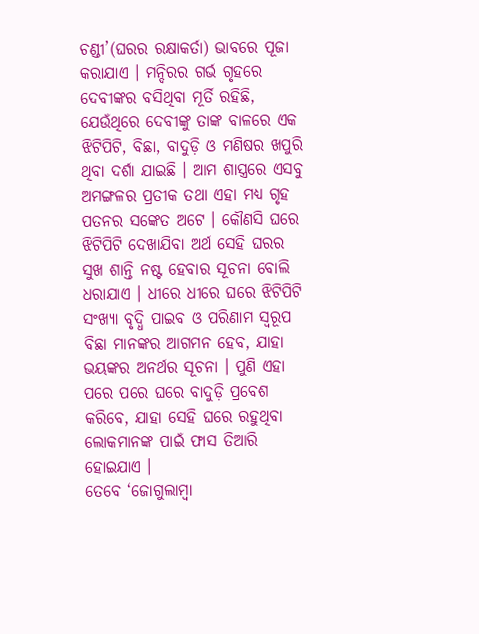ଚଣ୍ଡୀ’(ଘରର ରକ୍ଷାକର୍ତା) ଭାବରେ ପୂଜା କରାଯାଏ । ମନ୍ଦିରର ଗର୍ଭ ଗୃହରେ ଦେବୀଙ୍କର ବସିଥିବା ମୂର୍ତି ରହିଛି, ଯେଉଁଥିରେ ଦେବୀଙ୍କୁ ତାଙ୍କ ବାଳରେ ଏକ ଝିଟିପିଟି, ବିଛା, ବାଦୁଡ଼ି ଓ ମଣିଷର ଖପୁରି ଥିବା ଦର୍ଶା ଯାଇଛି । ଆମ ଶାସ୍ତ୍ରରେ ଏସବୁ ଅମଙ୍ଗଳର ପ୍ରତୀକ ତଥା ଏହା ମଧ୍ୟ ଗୃହ ପତନର ସଙ୍କେତ ଅଟେ । କୌଣସି ଘରେ ଝିଟିପିଟି ଦେଖାଯିବା ଅର୍ଥ ସେହି ଘରର ସୁଖ ଶାନ୍ତି ନଷ୍ଟ ହେବାର ସୂଚନା ବୋଲି ଧରାଯାଏ । ଧୀରେ ଧୀରେ ଘରେ ଝିଟିପିଟି ସଂଖ୍ୟା ବୃଦ୍ଧି ପାଇବ ଓ ପରିଣାମ ସ୍ୱରୂପ ବିଛା ମାନଙ୍କର ଆଗମନ ହେବ, ଯାହା ଭୟଙ୍କର ଅନର୍ଥର ସୂଚନା । ପୁଣି ଏହା ପରେ ପରେ ଘରେ ବାଦୁଡ଼ି ପ୍ରବେଶ କରିବେ, ଯାହା ସେହି ଘରେ ରହୁଥିବା ଲୋକମାନଙ୍କ ପାଇଁ ଫାସ ତିଆରି ହୋଇଯାଏ ।
ତେବେ ‘ଜୋଗୁଲାମ୍ବା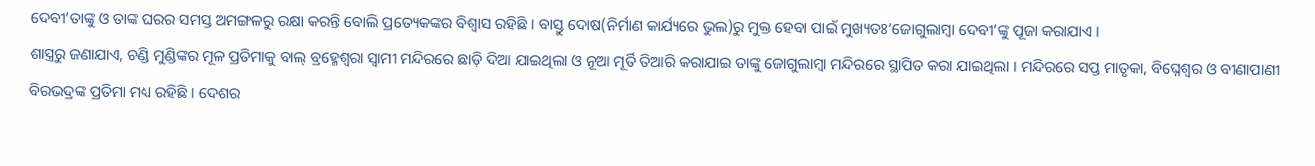ଦେବୀ’ତାଙ୍କୁ ଓ ତାଙ୍କ ଘରର ସମସ୍ତ ଅମଙ୍ଗଳରୁ ରକ୍ଷା କରନ୍ତି ବୋଲି ପ୍ରତ୍ୟେକଙ୍କର ବିଶ୍ୱାସ ରହିଛି । ବାସ୍ତୁ ଦୋଷ(ନିର୍ମାଣ କାର୍ଯ୍ୟରେ ଭୁଲ)ରୁ ମୁକ୍ତ ହେବା ପାଇଁ ମୁଖ୍ୟତଃ‘ଜୋଗୁଲାମ୍ବା ଦେବୀ’ଙ୍କୁ ପୂଜା କରାଯାଏ ।
ଶାସ୍ତ୍ରରୁ ଜଣାଯାଏ, ଚଣ୍ଡି ମୁଣ୍ଡିଙ୍କର ମୂଳ ପ୍ରତିମାକୁ ବାଲ୍ ବ୍ରହ୍ମେଶ୍ୱରା ସ୍ୱାମୀ ମନ୍ଦିରରେ ଛାଡ଼ି ଦିଆ ଯାଇଥିଲା ଓ ନୂଆ ମୂର୍ତି ତିଆରି କରାଯାଇ ତାଙ୍କୁ ଜୋଗୁଲାମ୍ବା ମନ୍ଦିରରେ ସ୍ଥାପିତ କରା ଯାଇଥିଲା । ମନ୍ଦିରରେ ସପ୍ତ ମାତୃକା, ବିଘ୍ନେଶ୍ୱର ଓ ବୀଣାପାଣୀ ବିରଭଦ୍ରଙ୍କ ପ୍ରତିମା ମଧ୍ୟ ରହିଛି । ଦେଶର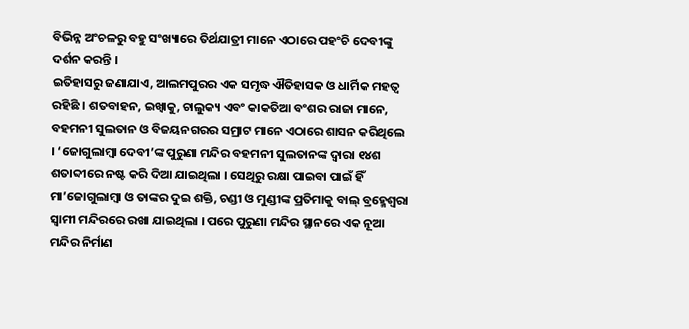ବିଭିନ୍ନ ଅଂଚଳରୁ ବହୁ ସଂଖ୍ୟାରେ ତିର୍ଥଯାତ୍ରୀ ମାନେ ଏଠାରେ ପହଂଚି ଦେବୀଙ୍କୁ ଦର୍ଶନ କରନ୍ତି ।
ଇତିହାସରୁ ଜଣାଯାଏ, ଆଲମପୁରର ଏକ ସମୃଦ୍ଧ ଐତିହାସକ ଓ ଧାର୍ମିକ ମହତ୍ୱ ରହିଛି । ଶତବାହନ, ଇଖ୍ୱାକୁ, ଚାଲୁକ୍ୟ ଏବଂ କାକତିଆ ବଂଶର ରାଜା ମାନେ, ବହମନୀ ସୁଲତାନ ଓ ବିଜୟନଗରର ସମ୍ରାଟ ମାନେ ଏଠାରେ ଶାସନ କରିଥିଲେ । ‘ଜୋଗୁଲାମ୍ବା ଦେବୀ’ଙ୍କ ପୁରୁଣା ମନ୍ଦିର ବହମନୀ ସୁଲତାନଙ୍କ ଦ୍ୱାରା ୧୪ଶ ଶତାବ୍ଦୀରେ ନଷ୍ଟ କରି ଦିଆ ଯାଇଥିଲା । ସେଥିରୁ ରକ୍ଷା ପାଇବା ପାଇଁ ହିଁ ମା’ଜୋଗୁଲାମ୍ବା ଓ ତାଙ୍କର ଦୁଇ ଶକ୍ତି, ଚଣ୍ଡୀ ଓ ମୁଣ୍ଡୀଙ୍କ ପ୍ରତିମାକୁ ବାଲ୍ ବ୍ରହ୍ମେଶ୍ୱରା ସ୍ୱାମୀ ମନ୍ଦିରରେ ରଖା ଯାଇଥିଲା । ପରେ ପୁରୁଣା ମନ୍ଦିର ସ୍ଥାନରେ ଏକ ନୂଆ ମନ୍ଦିର ନିର୍ମାଣ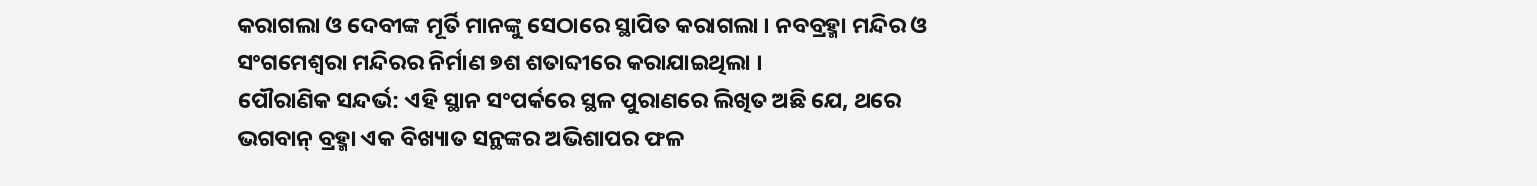କରାଗଲା ଓ ଦେବୀଙ୍କ ମୂର୍ତି ମାନଙ୍କୁ ସେଠାରେ ସ୍ଥାପିତ କରାଗଲା । ନବବ୍ରହ୍ମା ମନ୍ଦିର ଓ ସଂଗମେଶ୍ୱରା ମନ୍ଦିରର ନିର୍ମାଣ ୭ଶ ଶତାବ୍ଦୀରେ କରାଯାଇଥିଲା ।
ପୌରାଣିକ ସନ୍ଦର୍ଭ: ଏହି ସ୍ଥାନ ସଂପର୍କରେ ସ୍ଥଳ ପୁରାଣରେ ଲିଖିତ ଅଛି ଯେ, ଥରେ ଭଗବାନ୍ ବ୍ରହ୍ମା ଏକ ବିଖ୍ୟାତ ସନ୍ଥଙ୍କର ଅଭିଶାପର ଫଳ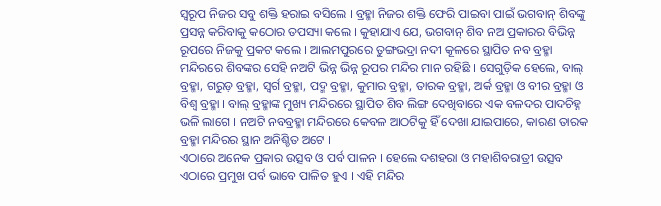ସ୍ୱରୂପ ନିଜର ସବୁ ଶକ୍ତି ହରାଇ ବସିଲେ । ବ୍ରହ୍ମା ନିଜର ଶକ୍ତି ଫେରି ପାଇବା ପାଇଁ ଭଗବାନ୍ ଶିବଙ୍କୁ ପ୍ରସନ୍ନ କରିବାକୁ କଠୋର ତପସ୍ୟା କଲେ । କୁହାଯାଏ ଯେ, ଭଗବାନ୍ ଶିବ ନଅ ପ୍ରକାରର ବିଭିନ୍ନ ରୂପରେ ନିଜକୁ ପ୍ରକଟ କଲେ । ଆଲମପୁରରେ ତୁଙ୍ଗଭଦ୍ରା ନଦୀ କୂଳରେ ସ୍ଥାପିତ ନବ ବ୍ରହ୍ମା ମନ୍ଦିରରେ ଶିବଙ୍କର ସେହି ନଅଟି ଭିନ୍ନ ଭିନ୍ନ ରୂପର ମନ୍ଦିର ମାନ ରହିଛି । ସେଗୁଡ଼ିକ ହେଲେ, ବାଲ୍ ବ୍ରହ୍ମା, ଗରୁଡ଼ ବ୍ରହ୍ମା, ସ୍ୱର୍ଗ ବ୍ରହ୍ମା, ପଦ୍ମ ବ୍ରହ୍ମା, କୁମାର ବ୍ରହ୍ମା, ତାରକ ବ୍ରହ୍ମା, ଅର୍କ ବ୍ରହ୍ମା ଓ ବୀର ବ୍ରହ୍ମା ଓ ବିଶ୍ୱ ବ୍ରହ୍ମା । ବାଲ୍ ବ୍ରହ୍ମାଙ୍କ ମୁଖ୍ୟ ମନ୍ଦିରରେ ସ୍ଥାପିତ ଶିବ ଲିଙ୍ଗ ଦେଖିବାରେ ଏକ ବଳଦର ପାଦଚିହ୍ନ ଭଳି ଲାଗେ । ନଅଟି ନବବ୍ରହ୍ମା ମନ୍ଦିରରେ କେବଳ ଆଠଟିକୁ ହିଁ ଦେଖା ଯାଇପାରେ, କାରଣ ତାରକ ବ୍ରହ୍ମା ମନ୍ଦିରର ସ୍ଥାନ ଅନିଶ୍ଚିତ ଅଟେ ।
ଏଠାରେ ଅନେକ ପ୍ରକାର ଉତ୍ସବ ଓ ପର୍ବ ପାଳନ । ହେଲେ ଦଶହରା ଓ ମହାଶିବରାତ୍ରୀ ଉତ୍ସବ ଏଠାରେ ପ୍ରମୁଖ ପର୍ବ ଭାବେ ପାଳିତ ହୁଏ । ଏହି ମନ୍ଦିର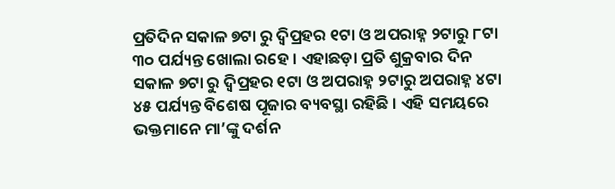ପ୍ରତିଦିନ ସକାଳ ୭ଟା ରୁ ଦ୍ୱିପ୍ରହର ୧ଟା ଓ ଅପରାହ୍ନ ୨ଟାରୁ ୮ଟା ୩୦ ପର୍ଯ୍ୟନ୍ତ ଖୋଲା ରହେ । ଏହାଛଡ଼ା ପ୍ରତି ଶୁକ୍ରବାର ଦିନ ସକାଳ ୭ଟା ରୁ ଦ୍ୱିପ୍ରହର ୧ଟା ଓ ଅପରାହ୍ନ ୨ଟାରୁ ଅପରାହ୍ନ ୪ଟା ୪୫ ପର୍ଯ୍ୟନ୍ତ ବିଶେଷ ପୂଜାର ବ୍ୟବସ୍ଥା ରହିଛି । ଏହି ସମୟରେ ଭକ୍ତମାନେ ମା’ଙ୍କୁ ଦର୍ଶନ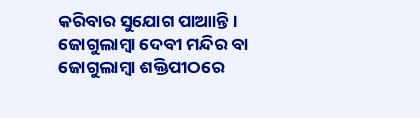କରିବାର ସୁଯୋଗ ପାଆାନ୍ତି ।
ଜୋଗୁଲାମ୍ବା ଦେବୀ ମନ୍ଦିର ବା ଜୋଗୁଲାମ୍ବା ଶକ୍ତିପୀଠରେ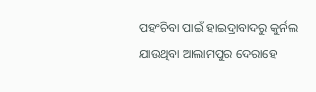ପହଂଚିବା ପାଇଁ ହାଇଦ୍ରାବାଦରୁ କୁର୍ନଲ ଯାଉଥିବା ଆଲାମପୁର ଦେରାହେ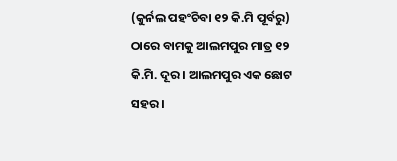(କୁର୍ନଲ ପହଂଚିବା ୧୨ କି.ମି ପୂର୍ବରୁ) ଠାରେ ବାମକୁ ଆଲମପୁର ମାତ୍ର ୧୨ କି.ମି. ଦୂର । ଆଲମପୁର ଏକ ଛୋଟ ସହର ।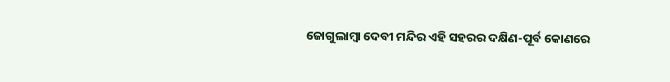ଜୋଗୁଲାମ୍ବା ଦେବୀ ମନ୍ଦିର ଏହି ସହରର ଦକ୍ଷିଣ-ପୂର୍ବ କୋଣରେ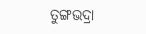ତୁଙ୍ଗଭଦ୍ରା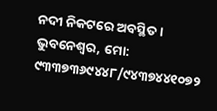ନଦୀ ନିକଟରେ ଅବସ୍ଥିତ ।
ଭୁବନେଶ୍ୱର, ମୋ: ୯୩୩୭୩୬୯୪୪୮/୯୪୩୭୪୪୧୦୭୨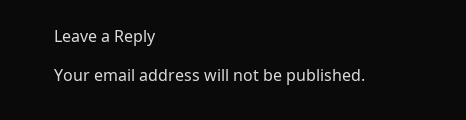Leave a Reply

Your email address will not be published.